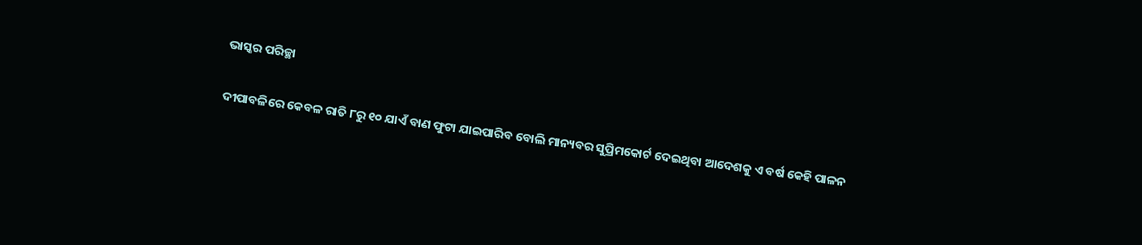ଭାସ୍କର ପରିଚ୍ଛା

ଦୀପାବଳିରେ କେବଳ ରାତି ୮ରୁ ୧୦ ଯାଏଁ ବାଣ ଫୁଟା ଯାଇପାରିବ ବୋଲି ମାନ୍ୟବର ସୁପ୍ରିମକୋର୍ଟ ଦେଇଥିବା ଆଦେଶକୁ ଏ ବର୍ଷ କେହି ପାଳନ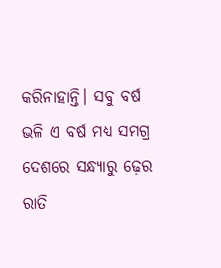କରିନାହାନ୍ତି। ସବୁ ବର୍ଷ ଭଳି ଏ ବର୍ଷ ମଧ୍ୟ ସମଗ୍ର ଦେଶରେ ସନ୍ଧ୍ୟାରୁ ଢ଼େର ରାତି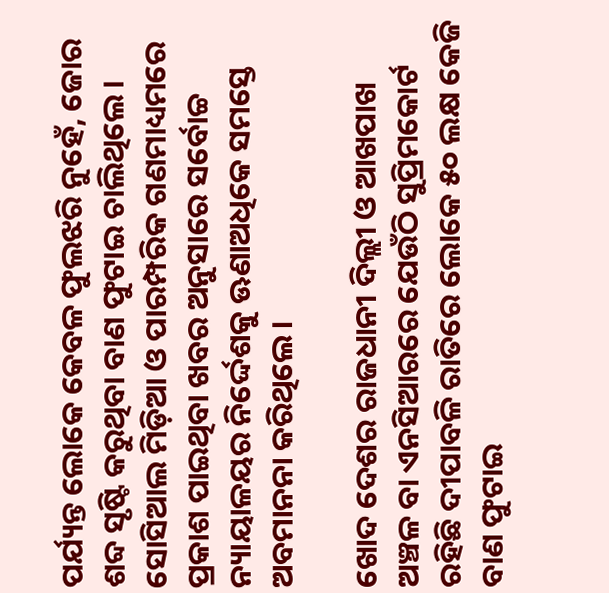ପର୍ଯ୍ୟନ୍ତ ଲୋକେ କେବଳ ଫୁଲଝରି ନୁହେଁ, ଜୋର ଶବ୍ଦ ସୃଷ୍ଟି କରୁଥିବା ବାଣ ଫୁଟାଇ ଚାଲିଥିଲେ। ସୋସିଆଲ ମିଡ଼ିଆ ଓ ପାରମ୍ପରିକ ଗଣମାଧ୍ୟମରେ ପ୍ରକାଶ ପାଇଥିବା ଖବର ଅନୁସାରେ ସର୍ବୋଚ୍ଚ ନ୍ୟାୟାଳୟର ନିର୍ଦ୍ଦେଶକୁ ଊଣାଅଧିକେ ସମସ୍ତେ ଅବମାନନା କରିଥିଲେ।

ଖୋଦ ଦେଶର ରାଜଧାନୀ ଦିଲ୍ଲୀ ଓ ଆଖପାଖ ଅଞ୍ଚଳ ବା ଏନସିଆରରେ ଯେଉଁଠି ସୁପ୍ରିମକୋର୍ଟ ରହିଛି ଦୀପାବଳି ରାତିରେ ଲୋକେ ୫୦ ଲକ୍ଷ କେଜି ବାଣ ଫୁଟାଇ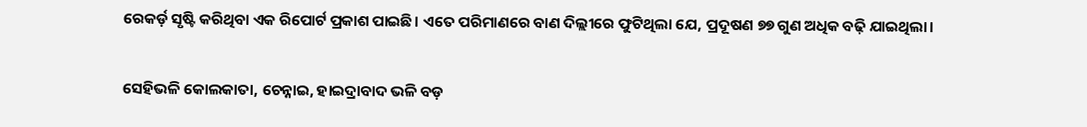ରେକର୍ଡ଼ ସୃଷ୍ଟି କରିଥିବା ଏକ ରିପୋର୍ଟ ପ୍ରକାଶ ପାଇଛି। ଏତେ ପରିମାଣରେ ବାଣ ଦିଲ୍ଲୀରେ ଫୁଟିଥିଲା ଯେ, ପ୍ରଦୂଷଣ ୭୭ ଗୁଣ ଅଧିକ ବଢ଼ି ଯାଇଥିଲା।

ସେହିଭଳି କୋଲକାତା, ଚେନ୍ନାଇ, ହାଇଦ୍ରାବାଦ ଭଳି ବଡ଼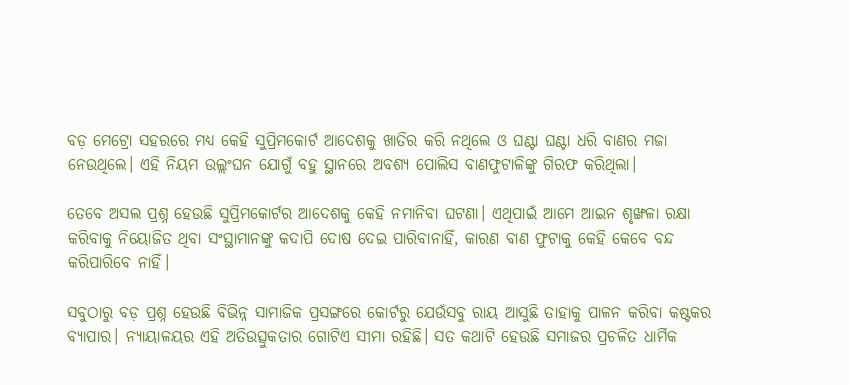ବଡ଼ ମେଟ୍ରୋ ସହରରେ ମଧ୍ୟ କେହି ସୁପ୍ରିମକୋର୍ଟ ଆଦେଶକୁ ଖାତିର କରି ନଥିଲେ ଓ ଘଣ୍ଟା ଘଣ୍ଟା ଧରି ବାଣର ମଜା ନେଉଥିଲେ। ଏହି ନିୟମ ଉଲ୍ଲଂଘନ ଯୋଗୁଁ ବହୁ ସ୍ଥାନରେ ଅବଶ୍ୟ ପୋଲିସ ବାଣଫୁଟାଳିଙ୍କୁ ଗିରଫ କରିଥିଲା।

ତେବେ ଅସଲ ପ୍ରଶ୍ନ ହେଉଛି ସୁପ୍ରିମକୋର୍ଟର ଆଦେଶକୁ କେହି ନମାନିବା ଘଟଣା। ଏଥିପାଇଁ ଆମେ ଆଇନ ଶୃଙ୍ଖଳା ରକ୍ଷା କରିବାକୁ ନିୟୋଜିତ ଥିବା ସଂସ୍ଥାମାନଙ୍କୁ କଦାପି ଦୋଷ ଦେଇ ପାରିବାନାହିଁ, କାରଣ ବାଣ ଫୁଟାକୁ କେହି କେବେ ବନ୍ଦ କରିପାରିବେ ନାହିଁ।

ସବୁଠାରୁ ବଡ଼ ପ୍ରଶ୍ନ ହେଉଛି ବିଭିନ୍ନ ସାମାଜିକ ପ୍ରସଙ୍ଗରେ କୋର୍ଟରୁ ଯେଉଁସବୁ ରାୟ ଆସୁଛି ତାହାକୁ ପାଳନ କରିବା କଷ୍ଟକର ବ୍ୟାପାର। ନ୍ୟାୟାଳୟର ଏହି ଅତିଉତ୍ସୁକତାର ଗୋଟିଏ ସୀମା ରହିଛି। ସତ କଥାଟି ହେଉଛି ସମାଜର ପ୍ରଚଳିତ ଧାର୍ମିକ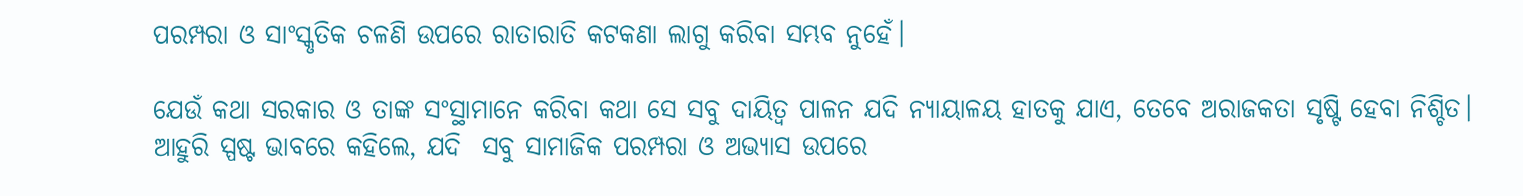ପରମ୍ପରା ଓ ସାଂସ୍କୃତିକ ଚଳଣି ଉପରେ ରାତାରାତି କଟକଣା ଲାଗୁ କରିବା ସମ୍ଭବ ନୁହେଁ।

ଯେଉଁ କଥା ସରକାର ଓ ତାଙ୍କ ସଂସ୍ଥାମାନେ କରିବା କଥା ସେ ସବୁ ଦାୟିତ୍ୱ ପାଳନ ଯଦି ନ୍ୟାୟାଳୟ ହାତକୁ ଯାଏ, ତେବେ ଅରାଜକତା ସୃଷ୍ଟି ହେବା ନିଶ୍ଚିତ। ଆହୁରି ସ୍ପଷ୍ଟ ଭାବରେ କହିଲେ, ଯଦି  ସବୁ ସାମାଜିକ ପରମ୍ପରା ଓ ଅଭ୍ୟାସ ଉପରେ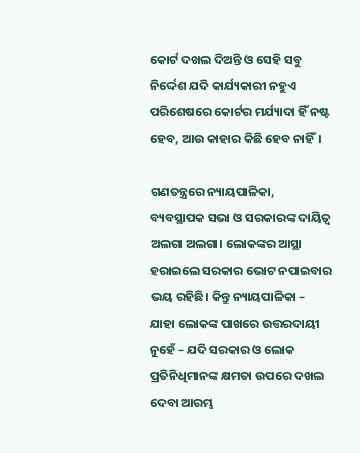କୋର୍ଟ ଦଖଲ ଦିଅନ୍ତି ଓ ସେହି ସବୁ ନିର୍ଦ୍ଦେଶ ଯଦି କାର୍ଯ୍ୟକାରୀ ନହୁଏ ପରିଶେଷରେ କୋର୍ଟର ମର୍ଯ୍ୟାଦା ହିଁ ନଷ୍ଟ ହେବ, ଆଉ କାହାର କିଛି ହେବ ନାହିଁ।

ଗଣତନ୍ତ୍ରରେ ନ୍ୟାୟପାଳିକା, ବ୍ୟବସ୍ଥାପକ ସଭା ଓ ସରକାରଙ୍କ ଦାୟିତ୍ୱ ଅଲଗା ଅଲଗା। ଲୋକଙ୍କର ଆସ୍ଥା ହରାଇଲେ ସରକାର ଭୋଟ ନପାଇବାର ଭୟ ରହିଛି। କିନ୍ତୁ ନ୍ୟାୟପାଳିକା – ଯାହା ଲୋକଙ୍କ ପାଖରେ ଉତ୍ତରଦାୟୀ ନୁହେଁ – ଯଦି ସରକାର ଓ ଲୋକ ପ୍ରତିନିଧିମାନଙ୍କ କ୍ଷମତା ଉପରେ ଦଖଲ ଦେବା ଆରମ୍ଭ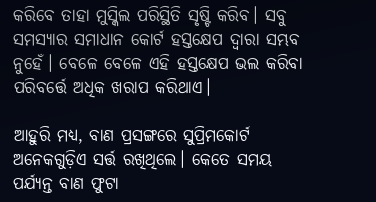କରିବେ ତାହା ମୁସ୍କିଲ ପରିସ୍ଥିତି ସୃଷ୍ଟି କରିବ। ସବୁ ସମସ୍ୟାର ସମାଧାନ କୋର୍ଟ ହସ୍ତକ୍ଷେପ ଦ୍ୱାରା ସମ୍ଭବ ନୁହେଁ। ବେଳେ ବେଳେ ଏହି ହସ୍ତକ୍ଷେପ ଭଲ କରିବା ପରିବର୍ତ୍ତେ ଅଧିକ ଖରାପ କରିଥାଏ।

ଆହୁରି ମଧ୍ୟ, ବାଣ ପ୍ରସଙ୍ଗରେ ସୁପ୍ରିମକୋର୍ଟ ଅନେକଗୁଡ଼ିଏ ସର୍ତ୍ତ ରଖିଥିଲେ। କେତେ ସମୟ ପର୍ଯ୍ୟନ୍ତ ବାଣ ଫୁଟା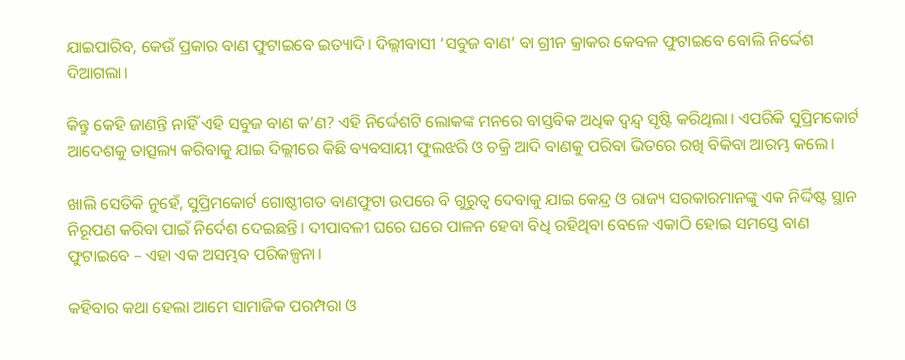ଯାଇପାରିବ, କେଉଁ ପ୍ରକାର ବାଣ ଫୁଟାଇବେ ଇତ୍ୟାଦି। ଦିଲ୍ଲୀବାସୀ ‘ସବୁଜ ବାଣ’ ବା ଗ୍ରୀନ କ୍ରାକର କେବଳ ଫୁଟାଇବେ ବୋଲି ନିର୍ଦ୍ଦେଶ ଦିଆଗଲା।

କିନ୍ତୁ କେହି ଜାଣନ୍ତି ନାହିଁ ଏହି ସବୁଜ ବାଣ କ’ଣ? ଏହି ନିର୍ଦ୍ଦେଶଟି ଲୋକଙ୍କ ମନରେ ବାସ୍ତବିକ ଅଧିକ ଦ୍ୱନ୍ଦ୍ୱ ସୃଷ୍ଟି କରିଥିଲା। ଏପରିକି ସୁପ୍ରିମକୋର୍ଟ ଆଦେଶକୁ ତାତ୍ସଲ୍ୟ କରିବାକୁ ଯାଇ ଦିଲ୍ଲୀରେ କିଛି ବ୍ୟବସାୟୀ ଫୁଲଝରି ଓ ଚକ୍ରି ଆଦି ବାଣକୁ ପରିବା ଭିତରେ ରଖି ବିକିବା ଆରମ୍ଭ କଲେ।

ଖାଲି ସେତିକି ନୁହେଁ, ସୁପ୍ରିମକୋର୍ଟ ଗୋଷ୍ଠୀଗତ ବାଣଫୁଟା ଉପରେ ବି ଗୁରୁତ୍ୱ ଦେବାକୁ ଯାଇ କେନ୍ଦ୍ର ଓ ରାଜ୍ୟ ସରକାରମାନଙ୍କୁ ଏକ ନିର୍ଦ୍ଦିଷ୍ଟ ସ୍ଥାନ ନିରୂପଣ କରିବା ପାଇଁ ନିର୍ଦେଶ ଦେଇଛନ୍ତି। ଦୀପାବଳୀ ଘରେ ଘରେ ପାଳନ ହେବା ବିଧି ରହିଥିବା ବେଳେ ଏକାଠି ହୋଇ ସମସ୍ତେ ବାଣ ଫୁଟାଇବେ – ଏହା ଏକ ଅସମ୍ଭବ ପରିକଳ୍ପନା।

କହିବାର କଥା ହେଲା ଆମେ ସାମାଜିକ ପରମ୍ପରା ଓ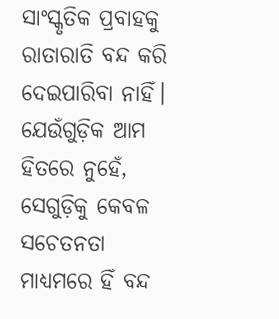ସାଂସ୍କୃତିକ ପ୍ରବାହକୁ ରାତାରାତି ବନ୍ଦ କରି ଦେଇପାରିବା ନାହିଁ। ଯେଉଁଗୁଡ଼ିକ ଆମ ହିତରେ ନୁହେଁ, ସେଗୁଡ଼ିକୁ କେବଳ ସଚେତନତା ମାଧ୍ୟମରେ ହିଁ ବନ୍ଦ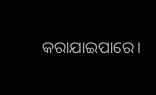କରାଯାଇପାରେ।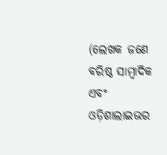(ଲେଖକ ଜଣେ ବରିଷ୍ଠ ସାମ୍ବାଦିକ ଏବଂ ଓଡ଼ିଶାଲାଇଭର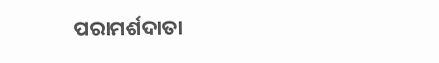ପରାମର୍ଶଦାତା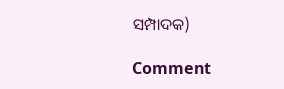ସମ୍ପାଦକ)

Comment